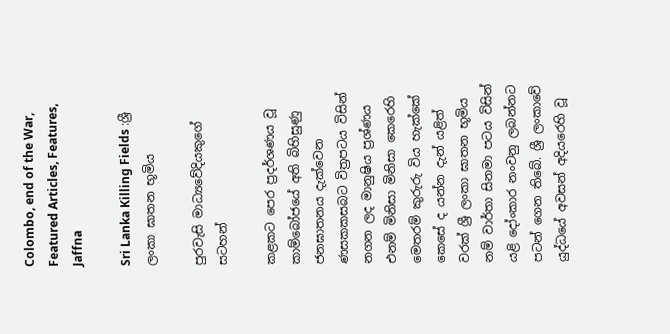Colombo, end of the War, Featured Articles, Features, Jaffna

Sri Lanka Killing Fields :ශ්‍රී ලංකා ඝාතන භූමිය

පුරවැසි මාධ්‍යවේදියකුගේ සටහන්

කළකට පෙර ප්‍රදර්ශණය වූ කාම්බෝජයේ අති බිහිසුණු ජනඝාතනය දැක්වෙන ණසකකසබට විත්‍රපටය විසින් නගන ලද මානුෂිය ප්‍රශ්ණය එනම් මිනිසා මිනිසා කෙරෙහි මෙතරම් කුරුරු විය හැක්කේ කෙසේ ද යන්න දැන් යළිත් වරක් ශ්‍රී ලංකා ඝාතන භූමිය නම් වාර්තා සිනමා පටය විසින් යළි දෝංකාර නංවනු ලබන්නට පටන් ගෙන තිබේ. ශ්‍රී ලංකාවේ යුද්ධයේ අවසන් අදියරෙහි වූ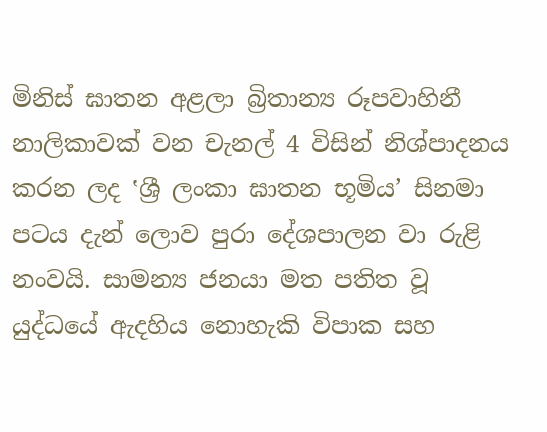මිනිස් ඝාතන අළලා බ්‍රිතාන්‍ය රූපවාහිනී නාලිකාවක් වන චැනල් 4 විසින් නිශ්පාදනය කරන ලද ‛ශ්‍රී ලංකා ඝාතන භූමිය’ සිනමා පටය දැන් ලොව පුරා දේශපාලන වා රුළි නංවයි. සාමන්‍ය ජනයා මත පතිත වූ යුද්ධයේ ඇදහිය නොහැකි විපාක සහ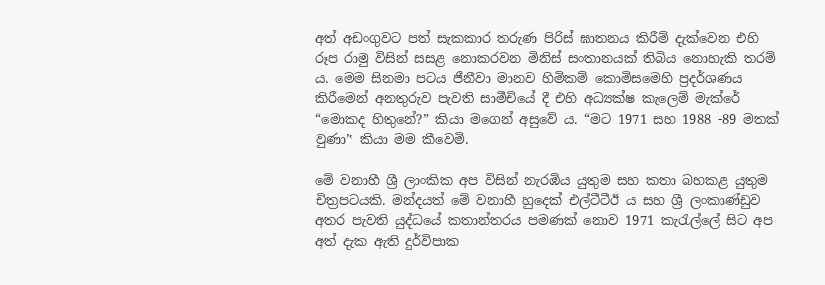අත් අඩංගුවට පත් සැකකාර තරුණ පිරිස් ඝාතනය කිරීම් දැක්වෙන එහි රූප රාමු විසින් සසළ නොකරවන මිනිස් සංතානයක් තිබිය නොහැකි තරම් ය. මෙම සිනමා පටය ජීනීවා මානව හිමිකම් කොමිසමෙහි ප්‍රදර්ශණය කිරීමෙන් අනතුරුව පැවති සාමීචියේ දී එහි අධ්‍යක්ෂ කැලෙම් මැක්රේ “මොකද හිතුනේ?” කියා මගෙන් අසුවේ ය. “මට 1971 සහ 1988 -89 මතක් වුණා’‛ කියා මම කීවෙමි.

මේ වනාහී ශ්‍රී ලාංකික අප විසින් නැරඹිය යුතුම සහ කතා බහකළ යුතුම චිත්‍රපටයකි. මන්දයත් මේ වනාහී හුදෙක් එල්ටීටීඊ ය සහ ශ්‍රී ලංකාණ්ඩුව අතර පැවති යුද්ධයේ කතාන්තරය පමණක් නොව 1971 කැරැල්ලේ සිට අප අත් දැක ඇති දුර්විපාක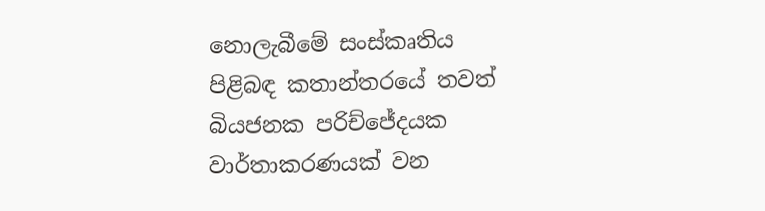නොලැබීමේ සංස්කෘතිය පිළිබඳ කතාන්තරයේ තවත් බියජනක පරිච්ජේදයක වාර්තාකරණයක් වන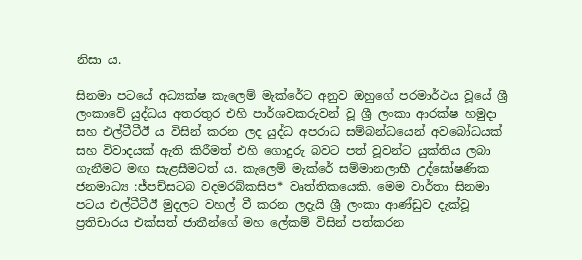නිසා ය.

සිනමා පටයේ අධ්‍යක්ෂ කැලෙම් මැක්රේට අනුව ඔහුගේ පරමාර්ථය වූයේ ශ්‍රී ලංකාවේ යුද්ධය අතරතුර එහි පාර්ශවකරුවන් වූ ශ්‍රී ලංකා ආරක්ෂ හමුදා සහ එල්ටීටීඊ ය විසින් කරන ලද යුද්ධ අපරාධ සම්බන්ධයෙන් අවබෝධයක් සහ විවාදයක් ඇති කිරීමත් එහි ගොදුරු බවට පත් වූවන්ට යුක්තිය ලබා ගැනීමට මඟ සැළසීමටත් ය. කැලෙම් මැක්රේ සම්මානලාභී උද්ඝෝෂණික ජනමාධ්‍ය :ජ්පච්සටබ වදමරබ්කසිප* වෘත්තිකයෙකි. මෙම වාර්තා සිනමා පටය එල්ටීටීඊ මුදලට වහල් වී කරන ලදැයි ශ්‍රී ලංකා ආණ්ඩුව දැක්වූ ප්‍රතිචාරය එක්සත් ජාතීන්ගේ මහ ලේකම් විසින් පත්කරන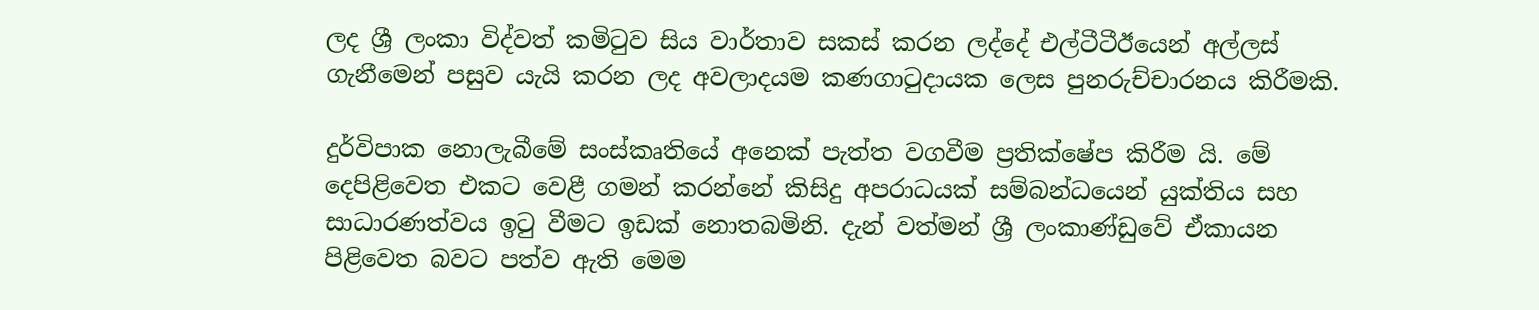ලද ශ්‍රී ලංකා විද්වත් කමිටුව සිය වාර්තාව සකස් කරන ලද්දේ එල්ටීටීඊයෙන් අල්ලස් ගැනීමෙන් පසුව යැයි කරන ලද අවලාදයම කණගාටුදායක ලෙස පුනරුච්චාරනය කිරීමකි.

දුර්විපාක නොලැබීමේ සංස්කෘතියේ අනෙක් පැත්ත වගවීම ප්‍රතික්ෂේප කිරීම යි. මේ දෙපිළිවෙත එකට වෙළී ගමන් කරන්නේ කිසිදු අපරාධයක් සම්බන්ධයෙන් යුක්තිය සහ සාධාරණත්වය ඉටු වීමට ඉඩක් නොතබමිනි. දැන් වත්මන් ශ්‍රී ලංකාණ්ඩුවේ ඒකායන පිළිවෙත බවට පත්ව ඇති මෙම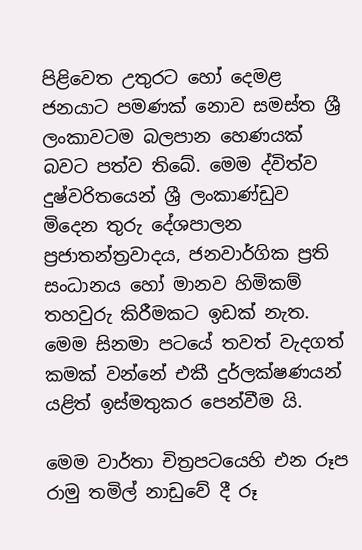පිළිවෙත උතුරට හෝ දෙමළ ජනයාට පමණක් නොව සමස්ත ශ්‍රී ලංකාවටම බලපාන හෙණයක් බවට පත්ව තිබේ. මෙම ද්විත්ව දුෂ්වරිතයෙන් ශ්‍රී ලංකාණ්ඩුව මිදෙන තුරු දේශපාලන ප්‍රජාතන්ත්‍රවාදය, ජනවාර්ගික ප්‍රති සංධානය හෝ මානව හිමිකම් තහවුරු කිරීමකට ඉඩක් නැත. මෙම සිනමා පටයේ තවත් වැදගත් කමක් වන්නේ එකී දුර්ලක්ෂණයන් යළිත් ඉස්මතුකර පෙන්වීම යි.

මෙම වාර්තා චිත්‍රපටයෙහි එන රූප රාමු තමිල් නාඩුවේ දී රූ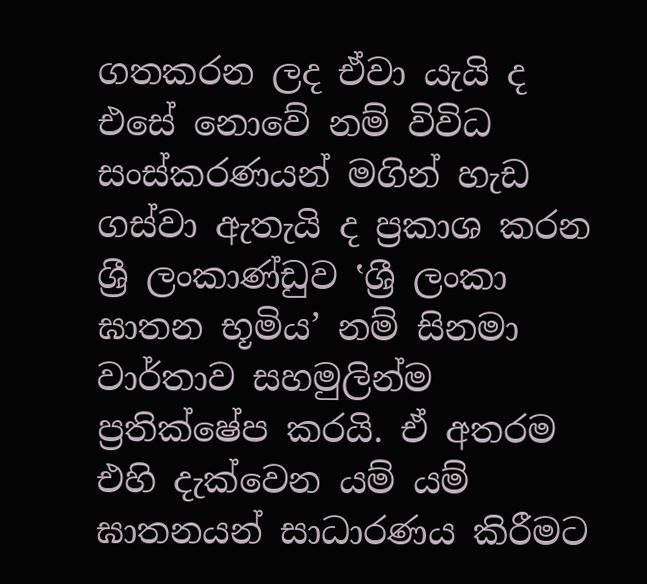ගතකරන ලද ඒවා යැයි ද එසේ නොවේ නම් විවිධ සංස්කරණයන් මගින් හැඩ ගස්වා ඇතැයි ද ප්‍රකාශ කරන ශ්‍රී ලංකාණ්ඩුව ‛ශ්‍රී ලංකා ඝාතන භූමිය’ නම් සිනමා වාර්තාව සහමුලින්ම ප්‍රතික්ෂේප කරයි. ඒ අතරම එහි දැක්වෙන යම් යම් ඝාතනයන් සාධාරණය කිරීමට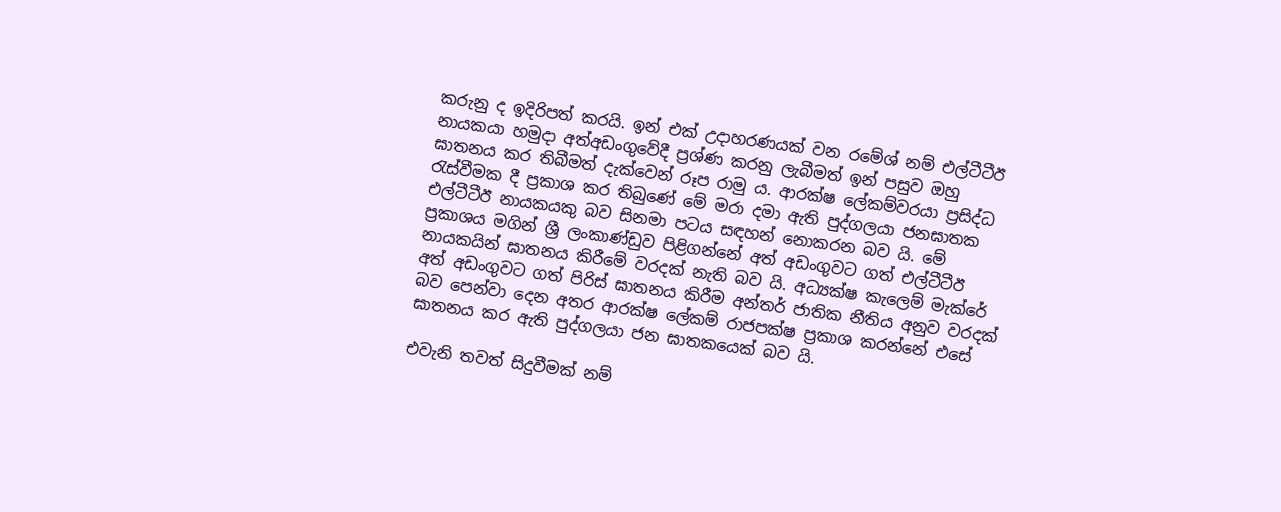කරුනු ද ඉදිරිපත් කරයි. ඉන් එක් උදාහරණයක් වන රමේශ් නම් එල්ටීටීඊ නායකයා හමුදා අත්අඩංගුවේදී ප්‍රශ්ණ කරනු ලැබීමත් ඉන් පසුව ඔහු ඝාතනය කර තිබීමත් දැක්වෙන් රූප රාමු ය. ආරක්ෂ ලේකම්වරයා ප්‍රසිද්ධ රැස්වීමක දී ප්‍රකාශ කර තිබුණේ මේ මරා දමා ඇති පුද්ගලයා ජනඝාතක එල්ටීටීඊ නායකයකු බව සිනමා පටය සඳහන් නොකරන බව යි. මේ ප්‍රකාශය මගින් ශ්‍රී ලංකාණ්ඩුව පිළිගන්නේ අත් අඩංගුවට ගත් එල්ටීටීඊ නායකයින් ඝාතනය කිරීමේ වරදක් නැති බව යි. අධ්‍යක්ෂ කැලෙම් මැක්රේ අත් අඩංගුවට ගත් පිරිස් ඝාතනය කිරීම අන්තර් ජාතික නීතිය අනුව වරදක් බව පෙන්වා දෙන අතර ආරක්ෂ ලේකම් රාජපක්ෂ ප්‍රකාශ කරන්නේ එසේ ඝාතනය කර ඇති පුද්ගලයා ජන ඝාතකයෙක් බව යි.

එවැනි තවත් සිදුවීමක් නම්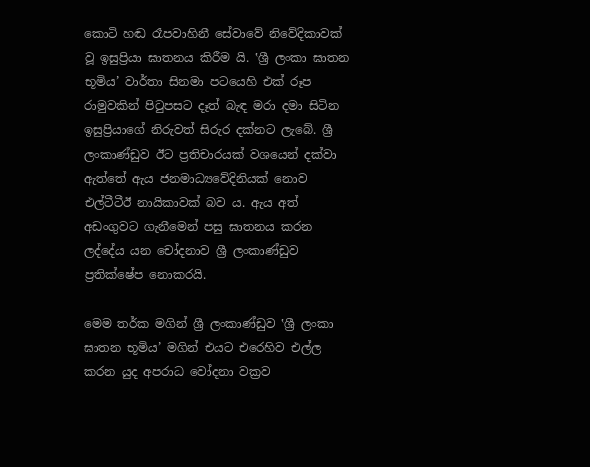කොටි හඬ රෑපවාහිනී සේවාවේ නිවේදිකාවක් වූ ඉසුප්‍රියා ඝාතනය කිරීම යි. ‛ශ්‍රී ලංකා ඝාතන භූමිය’ වාර්තා සිනමා පටයෙහි එක් රූප රාමුවකින් පිටුපසට දෑත් බැඳ මරා දමා සිටින ඉසුප්‍රියාගේ නිරුවත් සිරුර දක්නට ලැබේ. ශ්‍රී ලංකාණ්ඩුව ඊට ප්‍රතිචාරයක් වශයෙන් දක්වා ඇත්තේ ඇය ජනමාධ්‍යවේදිනියක් නොව එල්ටීටීඊ නායිකාවක් බව ය. ඇය අත් අඩංගුවට ගැනීමෙන් පසු ඝාතනය කරන ලද්දේය යන චෝදනාව ශ්‍රී ලංකාණ්ඩුව ප්‍රතික්ෂේප නොකරයි.

මෙම තර්ක මගින් ශ්‍රී ලංකාණ්ඩුව ‛ශ්‍රී ලංකා ඝාතන භූමිය’ මගින් එයට එරෙහිව එල්ල කරන යුද අපරාධ වෝදනා වක්‍රව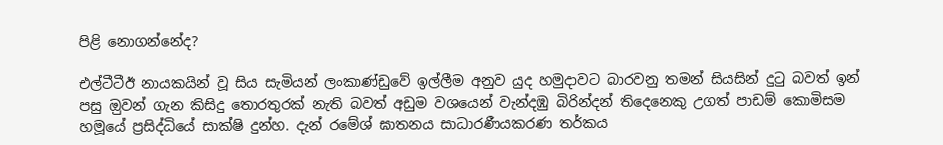පිළි නොගන්නේද?

එල්ටීටීඊ නායකයින් වූ සිය සැමියන් ලංකාණ්ඩුවේ ඉල්ලීම අනුව යුද හමුදාවට බාරවනු තමන් සියසින් දුටු බවත් ඉන් පසු ඔුවන් ගැන කිසිදු තොරතුරක් නැති බවත් අඩුම වශයෙන් වැන්දඹු බිරින්දන් තිදෙනෙකු උගත් පාඩම් කොමිසම හමූයේ ප්‍රසිද්ධියේ සාක්ෂි දුන්හ. දැන් රමේශ් ඝාතනය සාධාරණීයකරණ තර්කය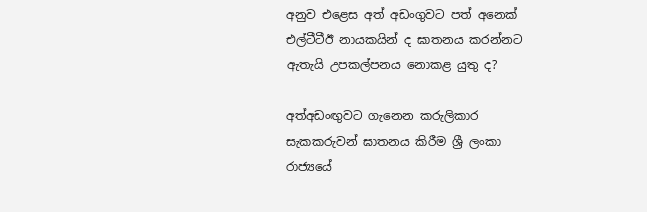අනුව එළෙස අත් අඩංගුවට පත් අනෙක් එල්ටීටීඊ නායකයින් ද ඝාතනය කරන්නට ඇතැයි උපකල්පනය නොකළ යුතු ද?

අත්අඩංඟුවට ගැනෙන කරුලිකාර සැකකරුවන් ඝාතනය කිරීම ශ්‍රී ලංකා රාජ්‍යයේ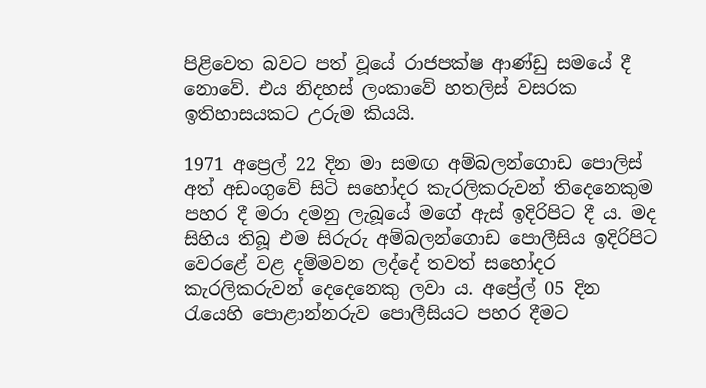පිළිවෙත බවට පත් වූයේ රාජපක්ෂ ආණ්ඩු සමයේ දී නොවේ. එය නිදහස් ලංකාවේ හතලිස් වසරක ඉතිහාසයකට උරුම කියයි.

1971 අප්‍රෙල් 22 දින මා සමඟ අම්බලන්ගොඩ පොලිස් අත් අඩංගුවේ සිටි සහෝදර කැරලිකරුවන් තිදෙනෙකුම පහර දී මරා දමනු ලැබූයේ මගේ ඇස් ඉදිරිපිට දී ය. මද සිහිය තිබූ එම සිරුරු අම්බලන්ගොඩ පොලීසිය ඉදිරිපිට වෙරළේ වළ දම්මවන ලද්දේ තවත් සහෝදර කැරලිකරුවන් දෙදෙනෙකු ලවා ය. අප්‍රේල් 05 දින රැයෙහි පොළාන්නරුව පොලීසියට පහර දීමට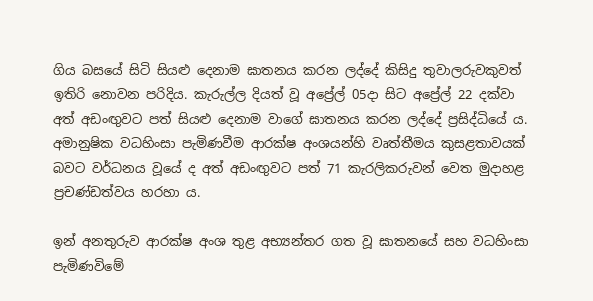ගිය බසයේ සිටි සියළු දෙනාම ඝාතනය කරන ලද්දේ කිසිදු තුවාලරුවකුවත් ඉතිරි නොවන පරිදිය. කැරුල්ල දියත් වූ අප්‍රේල් 05දා සිට අප්‍රේල් 22 දක්වා අත් අඩංඟුවට පත් සියළු දෙනාම වාගේ ඝාතනය කරන ලද්දේ ප්‍රසිද්ධියේ ය. අමානුෂික වධහිංසා පැමිණවීම ආරක්ෂ අංශයන්හි වෘත්තීමය කුසළතාවයක් බවට වර්ධනය වූයේ ද අත් අඩංඟුවට පත් 71 කැරලිකරුවන් වෙත මුදාහළ ප්‍රචණ්ඩත්වය හරහා ය.

ඉන් අනතුරුව ආරක්ෂ අංශ තුළ අභ්‍යන්තර ගත වූ ඝාතනයේ සහ වධහිංසා පැමිණවිමේ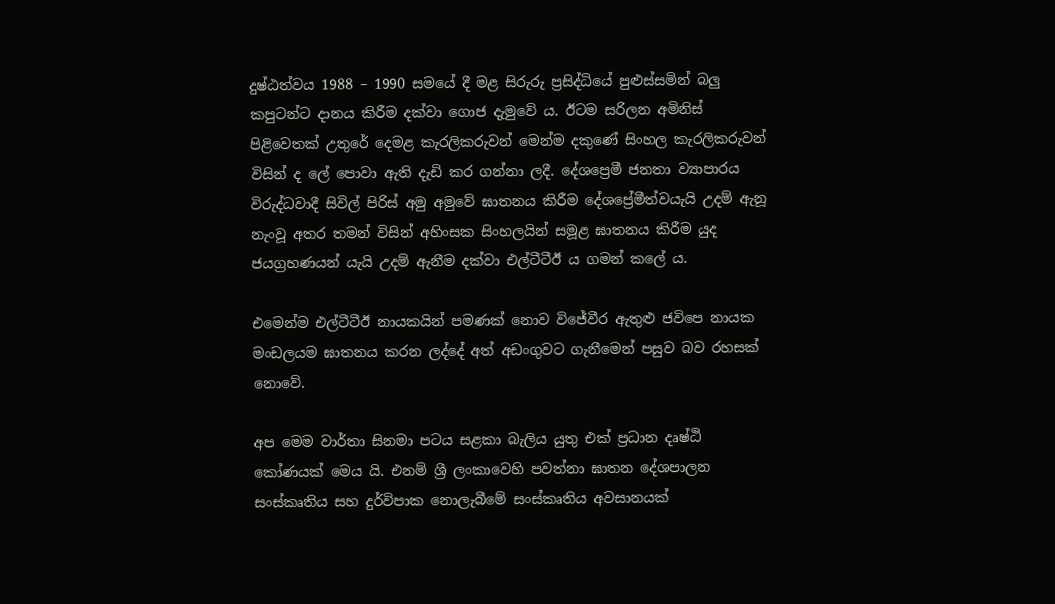දුෂ්ඨත්වය 1988 – 1990 සමයේ දී මළ සිරුරු ප්‍රසිද්ධියේ පුළුස්සමින් බලු කපුටන්ට දානය කිරීම දක්වා ගොජ දැමුවේ ය. ඊටම සරිලන අමිනිස් පිළිවෙතක් උතුරේ දෙමළ කැරලිකරුවන් මෙන්ම දකුණේ සිංහල කැරලිකරුවන් විසින් ද ලේ පොවා ඇති දැඩි කර ගන්නා ලදී. දේශප්‍රෙමී ජනතා ව්‍යාපාරය විරුද්ධවාදී සිවිල් පිරිස් අමු අමුවේ ඝාතනය කිරීම දේශප්‍රේමීත්වයැයි උදම් ඇනූ නැංවූ අතර තමන් විසින් අහිංසක සිංහලයින් සමූළ ඝාතනය කිරීම යුද ජයග්‍රහණයන් යැයි උදම් ඇනීම දක්වා එල්ටීටීඊ ය ගමන් කලේ ය.

එමෙන්ම එල්ටීටීඊ නායකයින් පමණක් නොව විජේවීර ඇතුළු ජවිපෙ නායක මංඩලයම ඝාතනය කරන ලද්දේ අත් අඩංගුවට ගැනීමෙන් පසුව බව රහසක් නොවේ.

අප මෙම වාර්තා සිනමා පටය සළකා බැලිය යුතු එක් ප්‍රධාන දෘෂ්ඨි කෝණයක් මෙය යි. එනම් ශ්‍රී ලංකාවෙහි පවත්නා ඝාතන දේශපාලන සංස්කෘතිය සහ දුර්විපාක නොලැබීමේ සංස්කෘතිය අවසානයක්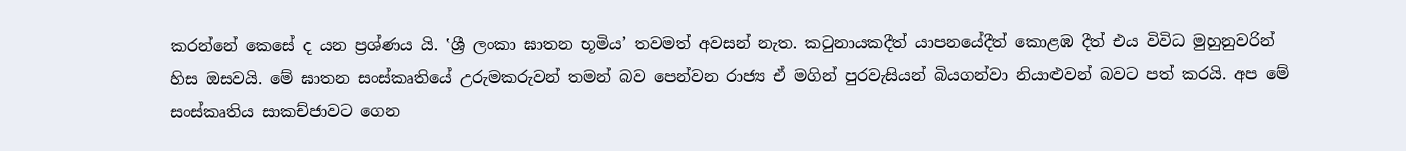කරන්නේ කෙසේ ද යන ප්‍රශ්ණය යි. ‛ශ්‍රී ලංකා ඝාතන භූමිය’ තවමත් අවසන් නැත. කටුනායකදීත් යාපනයේදීත් කොළඹ දීත් එය විවිධ මුහුනුවරින් හිස ඔසවයි. මේ ඝාතන සංස්කෘතියේ උරුමකරුවන් තමන් බව පෙන්වන රාජ්‍ය ඒ මගින් පුරවැසියන් බියගන්වා නියාළුවන් බවට පත් කරයි. අප මේ සංස්කෘතිය සාකච්ජාවට ගෙන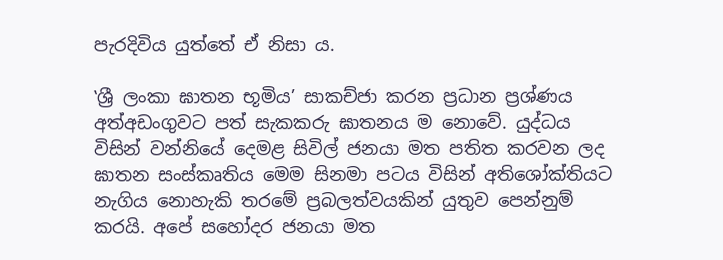පැරදිවිය යුත්තේ ඒ නිසා ය.

‛ශ්‍රී ලංකා ඝාතන භූමිය’ සාකච්ජා කරන ප්‍රධාන ප්‍රශ්ණය අත්අඩංගුවට පත් සැකකරු ඝාතනය ම නොවේ. යුද්ධය විසින් වන්නියේ දෙමළ සිවිල් ජනයා මත පතිත කරවන ලද ඝාතන සංස්කෘතිය මෙම සිනමා පටය විසින් අතිශෝක්තියට නැගිය නොහැකි තරමේ ප්‍රබලත්වයකින් යුතුව පෙන්නුම් කරයි. අපේ සහෝදර ජනයා මත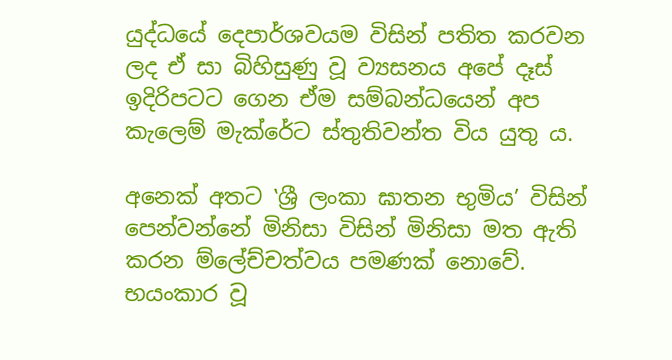යුද්ධයේ දෙපාර්ශවයම විසින් පතිත කරවන ලද ඒ සා බිහිසුණු වූ ව්‍යසනය අපේ දෑස් ඉදිරිපටට ගෙන ඒම සම්බන්ධයෙන් අප කැලෙම් මැක්රේට ස්තුතිවන්ත විය යුතු ය.

අනෙක් අතට ‛ශ්‍රී ලංකා ඝාතන භුමිය’ විසින් පෙන්වන්නේ මිනිසා විසින් මිනිසා මත ඇති කරන ම්ලේච්චත්වය පමණක් නොවේ. භයංකාර වූ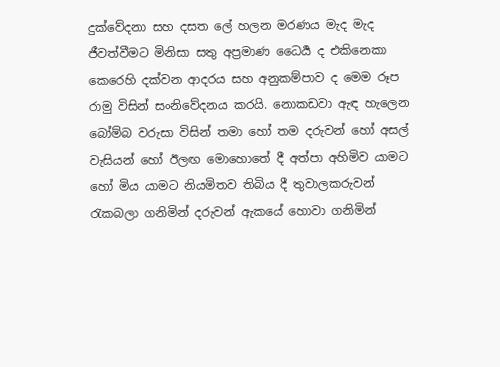දුක්වේදනා සහ දසත ලේ හලන මරණය මැද මැද ජීවත්වීමට මිනිසා සතු අප්‍රමාණ ධෛර්‍ය ද එකිනෙකා කෙරෙහි දක්වන ආදරය සහ අනුකම්පාව ද මෙම රූප රාමු විසින් සංනිවේදනය කරයි. නොකඩවා ඇඳ හැලෙන බෝම්බ වරුසා විසින් තමා හෝ තම දරුවන් හෝ අසල් වැසියන් හෝ ඊලඟ මොහොතේ දී අත්පා අහිමිව යාමට හෝ මිය යාමට නියමිතව තිබිය දී තුවාලකරුවන් රැකබලා ගනිමින් දරුවන් ඇකයේ හොවා ගනිමින්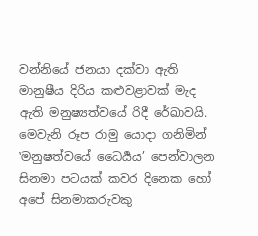වන්නියේ ජනයා දක්වා ඇති මානුෂීය දිරිය කළුවළාවක් මැද ඇති මනුෂ්‍යත්වයේ රිදී රේඛාවයි. මෙවැනි රූප රාමු යොදා ගනිමින් ‛මනුෂත්වයේ ධෛර්‍යය’ පෙන්වාලන සිනමා පටයක් කවර දිනෙක හෝ අපේ සිනමාකරුවකු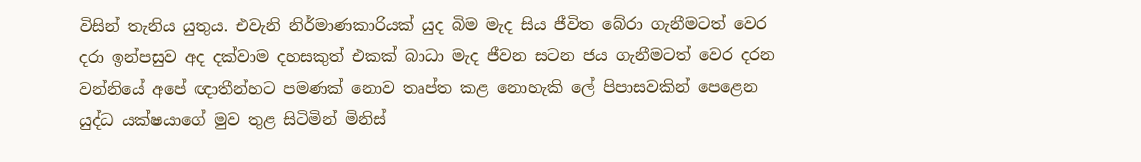විසින් තැනිය යුතුය. එවැනි නිර්මාණකාරියක් යුද බිම මැද සිය ජීවිත බේරා ගැනීමටත් වෙර දරා ඉන්පසුව අද දක්වාම දහසකුත් එකක් බාධා මැද ජීවන සටන ජය ගැනීමටත් වෙර දරන වන්නියේ අපේ ඥාතීන්හට පමණක් නොව තෘප්ත කළ නොහැකි ලේ පිපාසවකින් පෙළෙන යුද්ධ යක්ෂයාගේ මුව තුළ සිටිමින් මිනිස්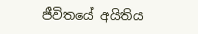ජීවිතයේ අයිතිය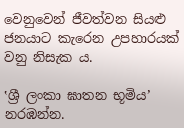වෙනුවෙන් ජීවත්වන සියළු ජනයාට කැරෙන උපහාරයක් වනු නිසැක ය.

‛ශ්‍රී ලංකා ඝාතන භූමිය’ නරඹන්න.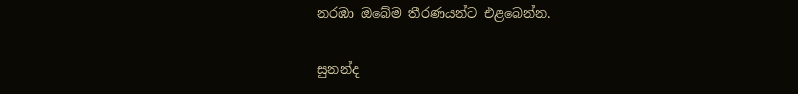නරඹා ඔබේම තීරණයන්ට එළබෙන්න.

සුනන්ද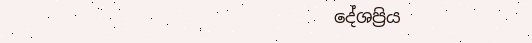දේශප්‍රිය